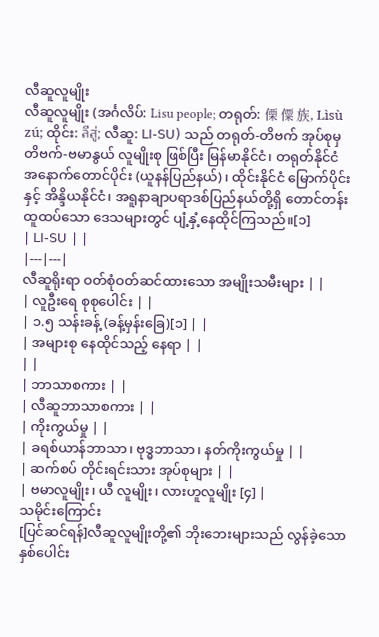လီဆူလူမျိုး
လီဆူလူမျိုး (အင်္ဂလိပ်: Lisu people; တရုတ်: 傈 僳 族, Lìsù zú; ထိုင်း: ลีสู่; လီဆူ: ꓡꓲ-ꓢꓴ) သည် တရုတ်-တိဗက် အုပ်စုမှ တိဗက်-ဗမာနွယ် လူမျိုးစု ဖြစ်ပြီး မြန်မာနိုင်ငံ၊ တရုတ်နိုင်ငံ အနောက်တောင်ပိုင်း (ယူနန်ပြည်နယ်)၊ ထိုင်းနိုင်ငံ မြောက်ပိုင်းနှင့် အိန္ဒိယနိုင်ငံ၊ အရူနာချာပရာဒစ်ပြည်နယ်တို့ရှိ တောင်တန်းထူထပ်သော ဒေသများတွင် ပျံ့နှံ့နေထိုင်ကြသည်။[၁]
| ꓡꓲ-ꓢꓴ | |
|---|---|
လီဆူရိုးရာ ဝတ်စုံဝတ်ဆင်ထားသော အမျိုးသမီးများ | |
| လူဦးရေ စုစုပေါင်း | |
| ၁.၅ သန်းခန့် (ခန့်မှန်းခြေ)[၁] | |
| အများစု နေထိုင်သည့် နေရာ | |
| |
| ဘာသာစကား | |
| လီဆူဘာသာစကား | |
| ကိုးကွယ်မှု | |
| ခရစ်ယာန်ဘာသာ၊ ဗုဒ္ဓဘာသာ၊ နတ်ကိုးကွယ်မှု | |
| ဆက်စပ် တိုင်းရင်းသား အုပ်စုများ | |
| ဗမာလူမျိုး၊ ယီ လူမျိုး၊ လားဟူလူမျိုး [၄] |
သမိုင်းကြောင်း
[ပြင်ဆင်ရန်]လီဆူလူမျိုးတို့၏ ဘိုးဘေးများသည် လွန်ခဲ့သော နှစ်ပေါင်း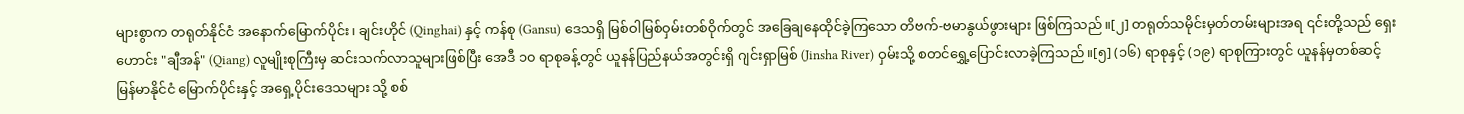များစွာက တရုတ်နိုင်ငံ အနောက်မြောက်ပိုင်း၊ ချင်းဟိုင် (Qinghai) နှင့် ကန်စု (Gansu) ဒေသရှိ မြစ်ဝါမြစ်ဝှမ်းတစ်ဝိုက်တွင် အခြေချနေထိုင်ခဲ့ကြသော တိဗက်-ဗမာနွယ်ဖွားများ ဖြစ်ကြသည်။[၂] တရုတ်သမိုင်းမှတ်တမ်းများအရ ၎င်းတို့သည် ရှေးဟောင်း "ချီအန်" (Qiang) လူမျိုးစုကြီးမှ ဆင်းသက်လာသူများဖြစ်ပြီး အေဒီ ၁၀ ရာစုခန့်တွင် ယူနန်ပြည်နယ်အတွင်းရှိ ဂျင်းရှာမြစ် (Jinsha River) ဝှမ်းသို့ စတင်ရွှေ့ပြောင်းလာခဲ့ကြသည်။[၅] (၁၆) ရာစုနှင့် (၁၉) ရာစုကြားတွင် ယူနန်မှတစ်ဆင့် မြန်မာနိုင်ငံ မြောက်ပိုင်းနှင့် အရှေ့ပိုင်းဒေသများ သို့ စစ်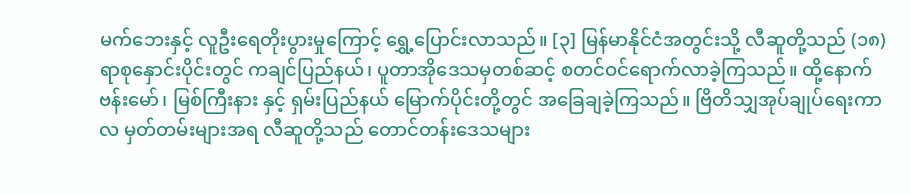မက်ဘေးနှင့် လူဦးရေတိုးပွားမှုကြောင့် ရွှေ့ပြောင်းလာသည်။ [၃] မြန်မာနိုင်ငံအတွင်းသို့ လီဆူတို့သည် (၁၈) ရာစုနှောင်းပိုင်းတွင် ကချင်ပြည်နယ်၊ ပူတာအိုဒေသမှတစ်ဆင့် စတင်ဝင်ရောက်လာခဲ့ကြသည်။ ထို့နောက် ဗန်းမော်၊ မြစ်ကြီးနား နှင့် ရှမ်းပြည်နယ် မြောက်ပိုင်းတို့တွင် အခြေချခဲ့ကြသည်။ ဗြိတိသျှအုပ်ချုပ်ရေးကာလ မှတ်တမ်းများအရ လီဆူတို့သည် တောင်တန်းဒေသများ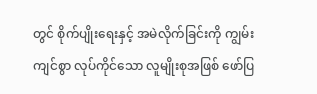တွင် စိုက်ပျိုးရေးနှင့် အမဲလိုက်ခြင်းကို ကျွမ်းကျင်စွာ လုပ်ကိုင်သော လူမျိုးစုအဖြစ် ဖော်ပြ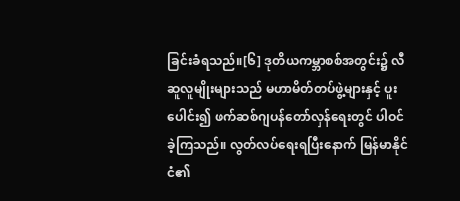ခြင်းခံရသည်။[၆] ဒုတိယကမ္ဘာစစ်အတွင်း၌ လီဆူလူမျိုးများသည် မဟာမိတ်တပ်ဖွဲ့များနှင့် ပူးပေါင်း၍ ဖက်ဆစ်ဂျပန်တော်လှန်ရေးတွင် ပါဝင်ခဲ့ကြသည်။ လွတ်လပ်ရေးရပြီးနောက် မြန်မာနိုင်ငံ၏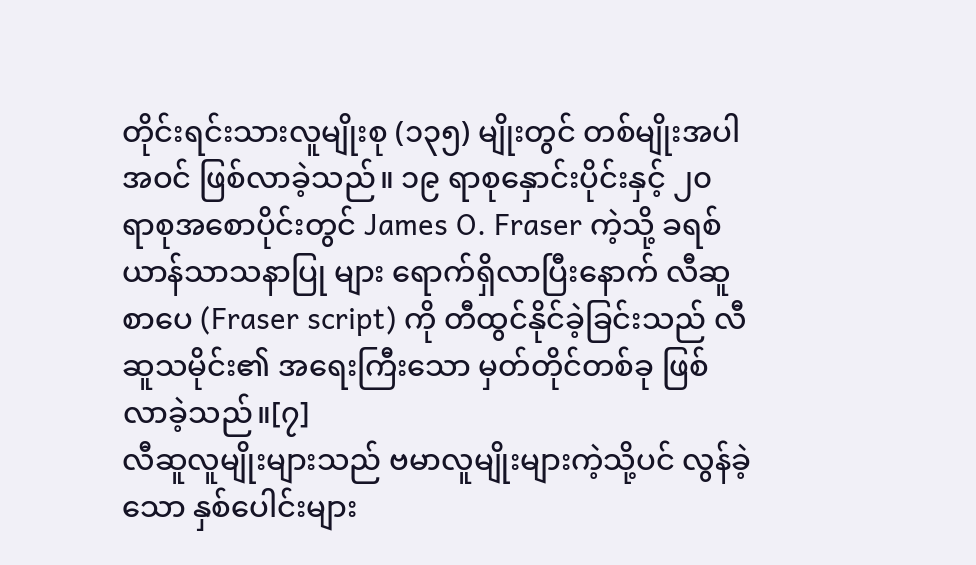တိုင်းရင်းသားလူမျိုးစု (၁၃၅) မျိုးတွင် တစ်မျိုးအပါအဝင် ဖြစ်လာခဲ့သည်။ ၁၉ ရာစုနှောင်းပိုင်းနှင့် ၂၀ ရာစုအစောပိုင်းတွင် James O. Fraser ကဲ့သို့ ခရစ်ယာန်သာသနာပြု များ ရောက်ရှိလာပြီးနောက် လီဆူစာပေ (Fraser script) ကို တီထွင်နိုင်ခဲ့ခြင်းသည် လီဆူသမိုင်း၏ အရေးကြီးသော မှတ်တိုင်တစ်ခု ဖြစ်လာခဲ့သည်။[၇]
လီဆူလူမျိုးများသည် ဗမာလူမျိုးများကဲ့သို့ပင် လွန်ခဲ့သော နှစ်ပေါင်းများ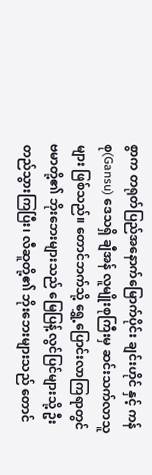စွာက တရုတ်ပြည်အနောက်မြောက်ပိုင်း ချင်းဟိုင် နှင့် ကန်စု(Gansu) ဒေသရှိ ချီအန် လူမျိုးစုကြီးမှ ဆင်းသက်လာသူများ ဖြစ်သည်။ တောင်ဘက်သို့ ရွှေ့ပြောင်းလာကြရာတွင် ဗမာတို့၏ ဘိုးဘေးများသည် မြေပြန့်လွင်ပြင်များသို့ ဦးတည်သွားကြပြီး၊ လီဆူတို့၏ ဘိုးဘေးများသည် တောင်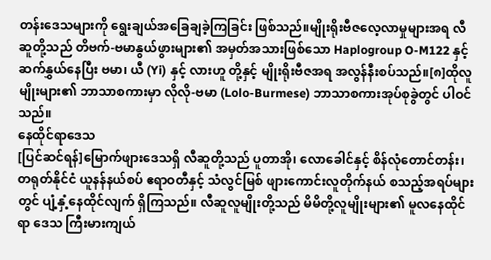တန်းဒေသများကို ရွေးချယ်အခြေချခဲ့ကြခြင်း ဖြစ်သည်။မျိုးရိုးဗီဇလေ့လာမှုများအရ လီဆူတို့သည် တိဗက်-ဗမာနွယ်ဖွားများ၏ အမှတ်အသားဖြစ်သော Haplogroup O-M122 နှင့် ဆက်နွှယ်နေပြီး ဗမာ၊ ယီ (Yi) နှင့် လားဟူ တို့နှင့် မျိုးရိုးဗီဇအရ အလွန်နီးစပ်သည်။[၈]ထိုလူမျိုးများ၏ ဘာသာစကားမှာ လိုလို-ဗမာ (Lolo-Burmese) ဘာသာစကားအုပ်စုခွဲတွင် ပါဝင်သည်။
နေထိုင်ရာဒေသ
[ပြင်ဆင်ရန်]မြောက်ဖျားဒေသရှိ လီဆူတို့သည် ပူတာအို၊ လောခေါင်နှင့် စိန်လုံတောင်တန်း၊ တရုတ်နိုင်ငံ ယူနန်နယ်စပ် ဧရာဝတီနှင့် သံလွင်မြစ် ဖျားကောင်းလူတိုက်နယ် စသည့်အရပ်များတွင် ပျံ့နှံ့နေထိုင်လျက် ရှိကြသည်။ လီဆူလူမျိုးတို့သည် မိမိတို့လူမျိုးများ၏ မူလနေထိုင်ရာ ဒေသ ကြီးမားကျယ်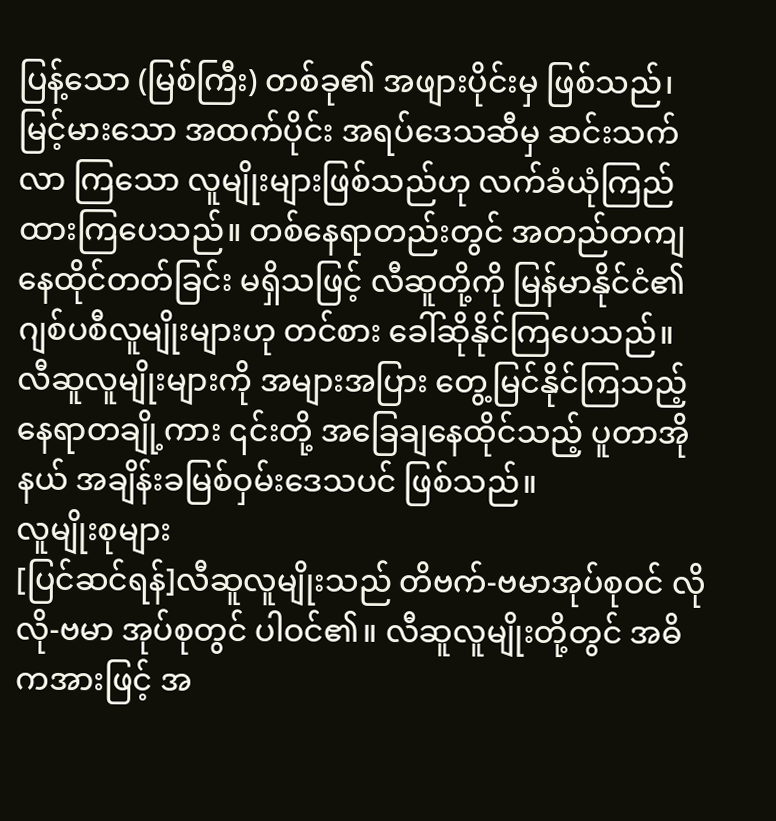ပြန့်သော (မြစ်ကြီး) တစ်ခု၏ အဖျားပိုင်းမှ ဖြစ်သည်၊ မြင့်မားသော အထက်ပိုင်း အရပ်ဒေသဆီမှ ဆင်းသက်လာ ကြသော လူမျိုးများဖြစ်သည်ဟု လက်ခံယုံကြည်ထားကြပေသည်။ တစ်နေရာတည်းတွင် အတည်တကျ နေထိုင်တတ်ခြင်း မရှိသဖြင့် လီဆူတို့ကို မြန်မာနိုင်ငံ၏ ဂျစ်ပစီလူမျိုးများဟု တင်စား ခေါ်ဆိုနိုင်ကြပေသည်။ လီဆူလူမျိုးများကို အများအပြား တွေ့မြင်နိုင်ကြသည့် နေရာတချို့ကား ၎င်းတို့ အခြေချနေထိုင်သည့် ပူတာအိုနယ် အချိန်းခမြစ်ဝှမ်းဒေသပင် ဖြစ်သည်။
လူမျိုးစုများ
[ပြင်ဆင်ရန်]လီဆူလူမျိုးသည် တိဗက်-ဗမာအုပ်စုဝင် လိုလို-ဗမာ အုပ်စုတွင် ပါဝင်၏။ လီဆူလူမျိုးတို့တွင် အဓိကအားဖြင့် အ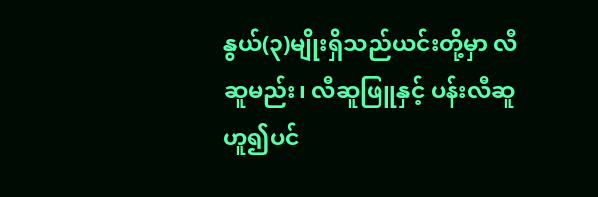နွယ်(၃)မျိုးရှိသည်ယင်းတို့မှာ လီဆူမည်း၊ လီဆူဖြူနှင့် ပန်းလီဆူ ဟူ၍ပင်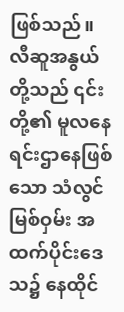ဖြစ်သည်။ လီဆူအနွယ်တို့သည် ၎င်းတို့၏ မူလနေရင်းဌာနေဖြစ်သော သံလွင်မြစ်ဝှမ်း အထက်ပိုင်းဒေသ၌ နေထိုင်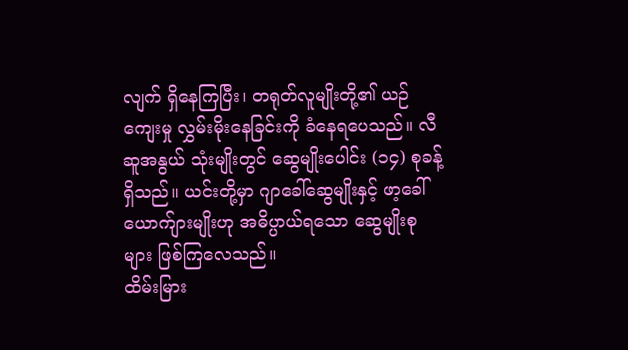လျက် ရှိနေကြပြီး၊ တရုတ်လူမျိုးတို့၏ ယဉ်ကျေးမှု လွှမ်းမိုးနေခြင်းကို ခံနေရပေသည်။ လီဆူအနွယ် သုံးမျိုးတွင် ဆွေမျိုးပေါင်း (၁၄) စုခန့်ရှိသည်။ ယင်းတို့မှာ ဂျာခေါ်ဆွေမျိုးနှင့် ဖာ့ခေါ်ယောက်ျားမျိုးဟု အဓိပ္ပာယ်ရသော ဆွေမျိုးစုများ ဖြစ်ကြလေသည်။
ထိမ်းမြား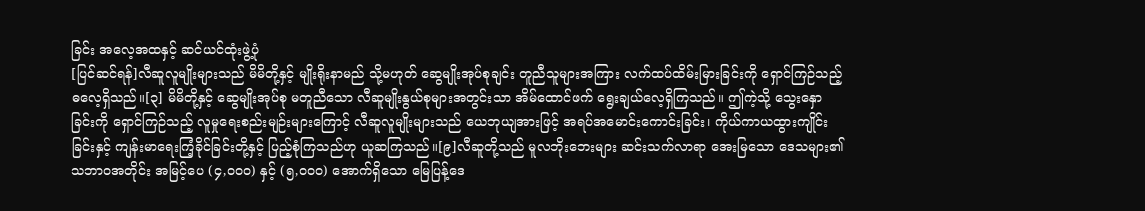ခြင်း အလေ့အထနှင့် ဆင်ယင်ထုံးဖွဲ့ပုံ
[ပြင်ဆင်ရန်]လီဆူလူမျိုးများသည် မိမိတို့နှင့် မျိုးရိုးနာမည် သို့မဟုတ် ဆွေမျိုးအုပ်စုချင်း တူညီသူများအကြား လက်ထပ်ထိမ်းမြားခြင်းကို ရှောင်ကြဉ်သည့် ဓလေ့ရှိသည်။[၃] မိမိတို့နှင့် ဆွေမျိုးအုပ်စု မတူညီသော လီဆူမျိုးနွယ်စုများအတွင်းသာ အိမ်ထောင်ဖက် ရွေးချယ်လေ့ရှိကြသည်။ ဤကဲ့သို့ သွေးနှောခြင်းကို ရှောင်ကြဉ်သည့် လူမှုရေးစည်းမျဉ်းများကြောင့် လီဆူလူမျိုးများသည် ယေဘုယျအားဖြင့် အရပ်အမောင်းကောင်းခြင်း၊ ကိုယ်ကာယထွားကျိုင်းခြင်းနှင့် ကျန်းမာရေးကြံ့ခိုင်ခြင်းတို့နှင့် ပြည့်စုံကြသည်ဟု ယူဆကြသည်။[၉]လီဆူတို့သည် မူလဘိုးဘေးများ ဆင်းသက်လာရာ အေးမြသော ဒေသများ၏ သဘာဝအတိုင်း အမြင့်ပေ (၄,၀၀၀) နှင့် (၅,၀၀၀) အောက်ရှိသော မြေပြန့်ဒေ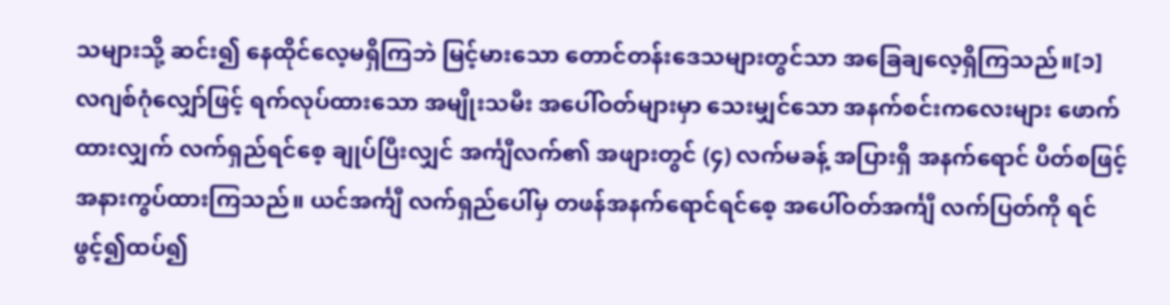သများသို့ ဆင်း၍ နေထိုင်လေ့မရှိကြဘဲ မြင့်မားသော တောင်တန်းဒေသများတွင်သာ အခြေချလေ့ရှိကြသည်။[၁]
လဂျစ်ဂုံလျှော်ဖြင့် ရက်လုပ်ထားသော အမျိုးသမီး အပေါ်ဝတ်များမှာ သေးမျှင်သော အနက်စင်းကလေးများ ဖောက်ထားလျှက် လက်ရှည်ရင်စေ့ ချုပ်ပြီးလျှင် အင်္ကျီလက်၏ အဖျားတွင် (၄) လက်မခန့် အပြားရှိ အနက်ရောင် ပိတ်စဖြင့် အနားကွပ်ထားကြသည်။ ယင်အင်္ကျီ လက်ရှည်ပေါ်မှ တဖန်အနက်ရောင်ရင်စေ့ အပေါ်ဝတ်အင်္ကျီ လက်ပြတ်ကို ရင်ဖွင့်၍ထပ်၍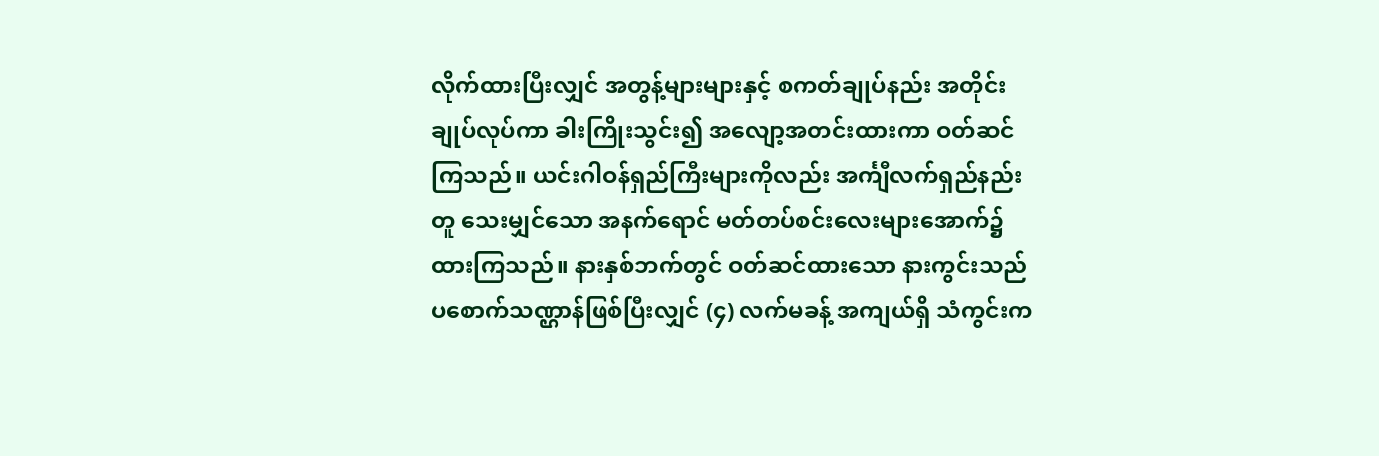လိုက်ထားပြီးလျှင် အတွန့်များများနှင့် စကတ်ချုပ်နည်း အတိုင်းချုပ်လုပ်ကာ ခါးကြိုးသွင်း၍ အလျော့အတင်းထားကာ ဝတ်ဆင်ကြသည်။ ယင်းဂါဝန်ရှည်ကြီးများကိုလည်း အင်္ကျီလက်ရှည်နည်းတူ သေးမျှင်သော အနက်ရောင် မတ်တပ်စင်းလေးများအောက်၌ ထားကြသည်။ နားနှစ်ဘက်တွင် ဝတ်ဆင်ထားသော နားကွင်းသည် ပစောက်သဏ္ဌာန်ဖြစ်ပြီးလျှင် (၄) လက်မခန့် အကျယ်ရှိ သံကွင်းက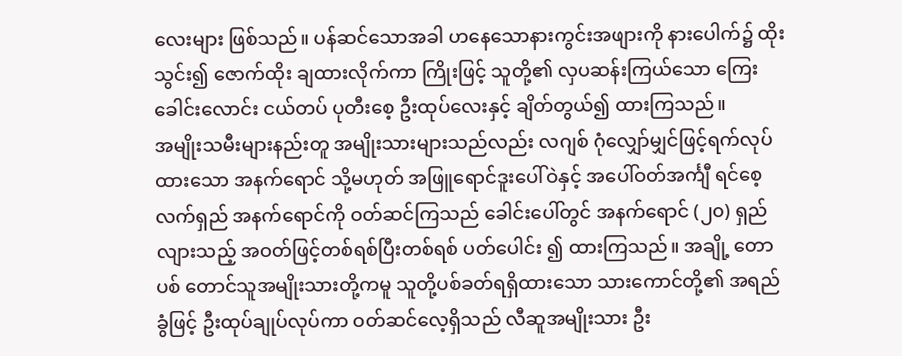လေးများ ဖြစ်သည်။ ပန်ဆင်သောအခါ ဟနေသောနားကွင်းအဖျားကို နားပေါက်၌ ထိုးသွင်း၍ ဇောက်ထိုး ချထားလိုက်ကာ ကြိုးဖြင့် သူတို့၏ လှပဆန်းကြယ်သော ကြေးခေါင်းလောင်း ငယ်တပ် ပုတီးစေ့ ဦးထုပ်လေးနှင့် ချိတ်တွယ်၍ ထားကြသည်။
အမျိုးသမီးများနည်းတူ အမျိုးသားများသည်လည်း လဂျစ် ဂုံလျှော်မျှင်ဖြင့်ရက်လုပ်ထားသော အနက်ရောင် သို့မဟုတ် အဖြူရောင်ဒူးပေါ်ဝဲနှင့် အပေါ်ဝတ်အင်္ကျီ ရင်စေ့လက်ရှည် အနက်ရောင်ကို ဝတ်ဆင်ကြသည် ခေါင်းပေါ်တွင် အနက်ရောင် (၂၀) ရှည်လျားသည့် အဝတ်ဖြင့်တစ်ရစ်ပြီးတစ်ရစ် ပတ်ပေါင်း ၍ ထားကြသည်။ အချို့ တောပစ် တောင်သူအမျိုးသားတို့ကမူ သူတို့ပစ်ခတ်ရရှိထားသော သားကောင်တို့၏ အရည်ခွံဖြင့် ဦးထုပ်ချုပ်လုပ်ကာ ဝတ်ဆင်လေ့ရှိသည် လီဆူအမျိုးသား ဦး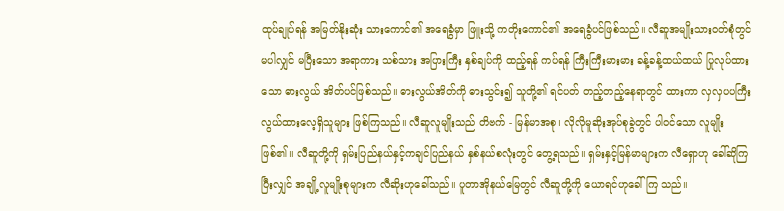ထုပ်ချုပ်ရန် အမြတ်နိုးဆုံး သားကောင်၏ အရေခွံမှာ ဖြူးသို့ ကတိုးကောင်၏ အရေခွံပင်ဖြစ်သည်။ လီဆူအမျိုးသားဝတ်စုံတွင် မပါလျှင် မပြီးသော အရာကား သစ်သား အပြားကြီး နှစ်ချပ်ကို ထည့်ရန် ကပ်ရန် ကြီးကြီးမားမား ခန့်ခန့်ထယ်ထယ် ပြုလုပ်ထားသော ဓားလွယ် အိတ်ပင်ဖြစ်သည်။ ဓားလွယ်အိတ်ကို ဓားသွင်း၍ သူတို့၏ ရင်ပတ် တည့်တည့်နေရာတွင် ထားကာ လှလှပပကြီး လွယ်ထားလေ့ရှိသူများ ဖြစ်ကြသည်။ လီဆူလူမျိုးသည် တိဗက် - မြန်မာအစု၊ လိုလိုမူဆိုးအုပ်စုခွဲတွင် ပါဝင်သော လူမျိုးဖြစ်၏။ လီဆူတို့ကို ရှမ်းပြည်နယ်နှင့်ကချင်ပြည်နယ် နှစ်နယ်စလုံးတွင် တွေ့ရသည်။ ရှမ်းနှင့်မြန်မာများက လီရှောဟု ခေါ်ဆိုကြပြီးလျှင် အချို့လူမျိုးစုများက လီဆိုးဟုခေါ်သည်။ ပူတာအိုနယ်မြေတွင် လီဆူတို့ကို ယောရင်ဟုခေါ်ကြ သည်။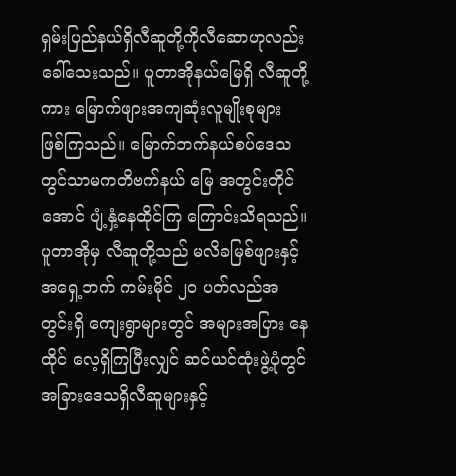ရှမ်းပြည်နယ်ရှိလီဆူတို့ကိုလီဆောဟုလည်းခေါ်သေးသည်။ ပူတာအိုနယ်မြေရှိ လီဆူတို့ကား မြောက်ဖျားအကျဆုံးလူမျိုးစုများ ဖြစ်ကြသည်။ မြောက်ဘက်နယ်စပ်ဒေသတွင်သာမကတိဗက်နယ် မြေ အတွင်းတိုင်အောင် ပျံ့နှံ့နေထိုင်ကြ ကြောင်းသိရသည်။ ပူတာအိုမှ လီဆူတို့သည် မလိခမြစ်ဖျားနှင့် အရှေ့ဘက် ကမ်းမိုင် ၂ဝ ပတ်လည်အတွင်းရှိ ကျေးရွာများတွင် အများအပြား နေထိုင် လေ့ရှိကြပြီးလျှင် ဆင်ယင်ထုံးဖွဲ့ပုံတွင် အခြားဒေသရှိလီဆူများနှင့်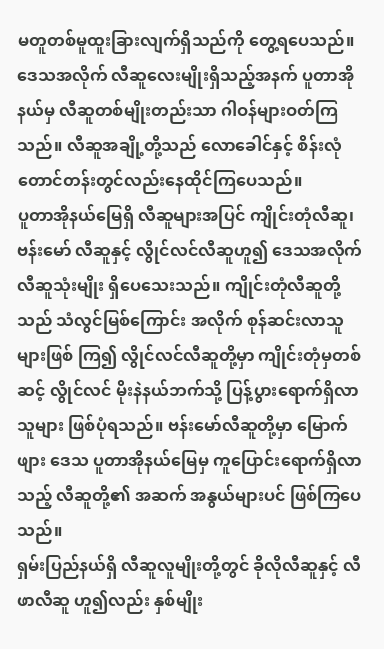မတူတစ်မူထူးခြားလျက်ရှိသည်ကို တွေ့ရပေသည်။ ဒေသအလိုက် လီဆူလေးမျိုးရှိသည့်အနက် ပူတာအိုနယ်မှ လီဆူတစ်မျိုးတည်းသာ ဂါဝန်များဝတ်ကြသည်။ လီဆူအချို့တို့သည် လောခေါင်နှင့် စိန်းလုံတောင်တန်းတွင်လည်းနေထိုင်ကြပေသည်။
ပူတာအိုနယ်မြေရှိ လီဆူများအပြင် ကျိုင်းတုံလီဆူ၊ ဗန်းမော် လီဆူနှင့် လွိုင်လင်လီဆူဟူ၍ ဒေသအလိုက်လီဆူသုံးမျိုး ရှိပေသေးသည်။ ကျိုင်းတုံလီဆူတို့သည် သံလွင်မြစ်ကြောင်း အလိုက် စုန်ဆင်းလာသူများဖြစ် ကြ၍ လွိုင်လင်လီဆူတို့မှာ ကျိုင်းတုံမှတစ်ဆင့် လွိုင်လင် မိုးနဲနယ်ဘက်သို့ ပြန့်ပွားရောက်ရှိလာသူများ ဖြစ်ပုံရသည်။ ဗန်းမော်လီဆူတို့မှာ မြောက်ဖျား ဒေသ ပူတာအိုနယ်မြေမှ ကူပြောင်းရောက်ရှိလာသည့် လီဆူတို့၏ အဆက် အနွယ်များပင် ဖြစ်ကြပေသည်။
ရှမ်းပြည်နယ်ရှိ လီဆူလူမျိုးတို့တွင် ခိုလိုလီဆူနှင့် လီဖာလီဆူ ဟူ၍လည်း နှစ်မျိုး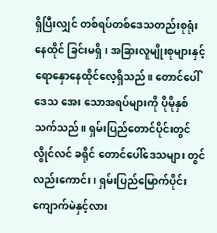ရှိပြီးလျှင် တစ်ရပ်တစ်ဒေသတည်းစုရုံးနေထိုင် ခြင်းမရှိ၊ အခြားလူမျိုးစုများနှင့် ရောနှောနေထိုင်လေ့ရှိသည်။ တောင်ပေါ်ဒေသ အေး သောအရပ်များကို ပိုမိုနှစ်သက်သည်။ ရှမ်းပြည်တောင်ပိုင်းတွင် လွိုင်လင် ခရိုင် တောင်ပေါ်ဒေသများ တွင်လည်းကောင်း၊ ရှမ်းပြည်မြောက်ပိုင်း ကျောက်မဲနှင့်လား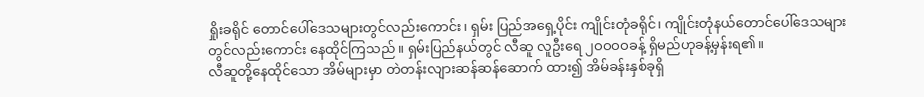ရှိုးခရိုင် တောင်ပေါ်ဒေသများတွင်လည်းကောင်း၊ ရှမ်း ပြည်အရှေ့ပိုင်း ကျိုင်းတုံခရိုင်၊ ကျိုင်းတုံနယ်တောင်ပေါ်ဒေသများတွင်လည်းကောင်း နေထိုင်ကြသည်။ ရှမ်းပြည်နယ်တွင် လီဆူ လူဦးရေ ၂ဝဝဝဝခန့် ရှိမည်ဟုခန့်မှန်းရ၏။
လီဆူတို့နေထိုင်သော အိမ်များမှာ တဲတန်းလျားဆန်ဆန်ဆောက် ထား၍ အိမ်ခန်းနှစ်ခုရှိ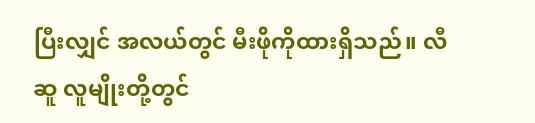ပြီးလျှင် အလယ်တွင် မီးဖိုကိုထားရှိသည်။ လီဆူ လူမျိုးတို့တွင်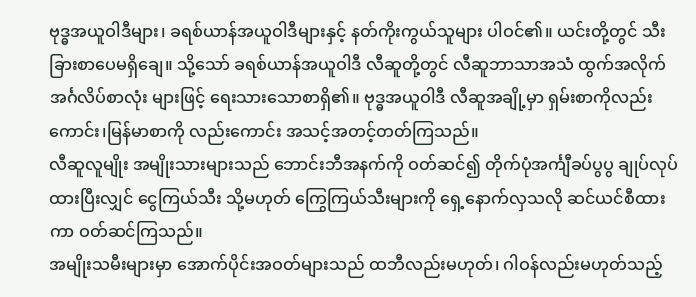ဗုဒ္ဓအယူဝါဒီများ၊ ခရစ်ယာန်အယူဝါဒီများနှင့် နတ်ကိုးကွယ်သူများ ပါဝင်၏။ ယင်းတို့တွင် သီးခြားစာပေမရှိချေ။ သို့သော် ခရစ်ယာန်အယူဝါဒီ လီဆူတို့တွင် လီဆူဘာသာအသံ ထွက်အလိုက် အင်္ဂလိပ်စာလုံး များဖြင့် ရေးသားသောစာရှိ၏။ ဗုဒ္ဓအယူဝါဒီ လီဆူအချို့မှာ ရှမ်းစာကိုလည်းကောင်း၊မြန်မာစာကို လည်းကောင်း အသင့်အတင့်တတ်ကြသည်။
လီဆူလူမျိုး အမျိုးသားများသည် ဘောင်းဘီအနက်ကို ဝတ်ဆင်၍ တိုက်ပုံအင်္ကျီခပ်ပွပွ ချုပ်လုပ်ထားပြီးလျှင် ငွေကြယ်သီး သို့မဟုတ် ကြွေကြယ်သီးများကို ရှေ့နောက်လှသလို ဆင်ယင်စီထားကာ ဝတ်ဆင်ကြသည်။
အမျိုးသမီးများမှာ အောက်ပိုင်းအဝတ်များသည် ထဘီလည်းမဟုတ်၊ ဂါဝန်လည်းမဟုတ်သည့်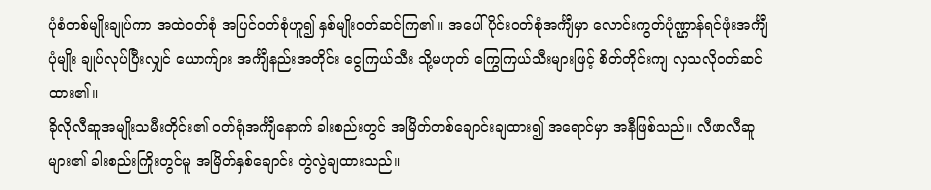ပုံစံတစ်မျိုးချုပ်ကာ အထဲဝတ်စုံ အပြင်ဝတ်စုံဟူ၍ နှစ်မျိုးဝတ်ဆင်ကြ၏။ အပေါ်ပိုင်းဝတ်စုံအင်္ကျီမှာ လောင်းကွတ်ပုံဏ္ဌာန်ရင်ဖုံးအင်္ကျီပုံမျိုး ချုပ်လုပ်ပြီးလျှင် ယောက်ျား အင်္ကျီနည်းအတိုင်း ငွေကြယ်သီး သို့မဟုတ် ကြွေကြယ်သီးများဖြင့် စိတ်တိုင်းကျ လှသလိုဝတ်ဆင်ထား၏။
ခိုလိုလီဆူအမျိုးသမီးတိုင်း၏ ဝတ်ရုံအင်္ကျီနောက် ခါးစည်းတွင် အမြိတ်တစ်ချောင်းချထား၍ အရောင်မှာ အနီဖြစ်သည်။ လီဖာလီဆူများ၏ ခါးစည်းကြိုးတွင်မူ အမြိတ်နှစ်ချောင်း တွဲလွဲချထားသည်။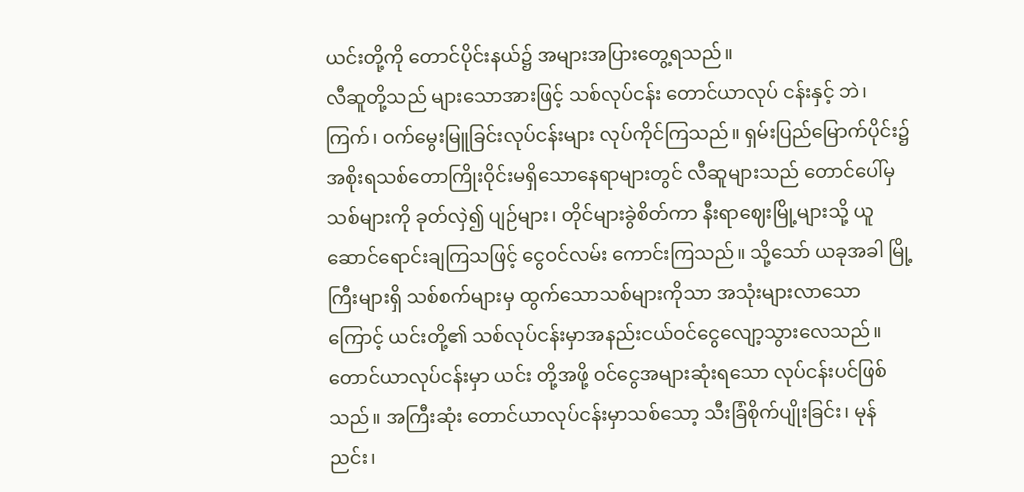ယင်းတို့ကို တောင်ပိုင်းနယ်၌ အများအပြားတွေ့ရသည်။
လီဆူတို့သည် များသောအားဖြင့် သစ်လုပ်ငန်း တောင်ယာလုပ် ငန်းနှင့် ဘဲ၊ကြက်၊ ဝက်မွေးမြူခြင်းလုပ်ငန်းများ လုပ်ကိုင်ကြသည်။ ရှမ်းပြည်မြောက်ပိုင်း၌ အစိုးရသစ်တောကြိုးဝိုင်းမရှိသောနေရာများတွင် လီဆူများသည် တောင်ပေါ်မှ သစ်များကို ခုတ်လှဲ၍ ပျဉ်များ၊ တိုင်များခွဲစိတ်ကာ နီးရာဈေးမြို့များသို့ ယူဆောင်ရောင်းချကြသဖြင့် ငွေဝင်လမ်း ကောင်းကြသည်။ သို့သော် ယခုအခါ မြို့ကြီးများရှိ သစ်စက်များမှ ထွက်သောသစ်များကိုသာ အသုံးများလာသောကြောင့် ယင်းတို့၏ သစ်လုပ်ငန်းမှာအနည်းငယ်ဝင်ငွေလျော့သွားလေသည်။ တောင်ယာလုပ်ငန်းမှာ ယင်း တို့အဖို့ ဝင်ငွေအများဆုံးရသော လုပ်ငန်းပင်ဖြစ်သည်။ အကြီးဆုံး တောင်ယာလုပ်ငန်းမှာသစ်သော့ သီးခြံစိုက်ပျိုးခြင်း၊ မုန်ညင်း၊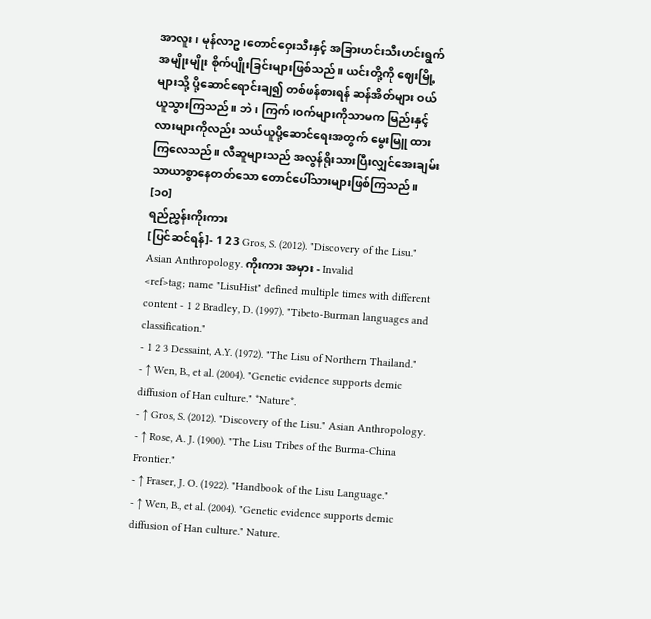အာလူး၊ မုန်လာဥ၊တောင်ဝှေးသီးနှင့် အခြားဟင်းသီးဟင်းရွက် အမျိုးမျိုး စိုက်ပျိုးခြင်းများဖြစ်သည်။ ယင်းတို့ကို ဈေးမြို့များသို့ ပို့ဆောင်ရောင်းချ၍ တစ်ဖန်စားရန် ဆန်အိတ်များ ဝယ်ယူသွားကြသည်။ ဘဲ၊ ကြက်၊ဝက်များကိုသာမက မြည်းနှင့် လားများကိုလည်း သယ်ယူပို့ဆောင်ရေးအတွက် မွေးမြူ ထားကြလေသည်။ လီဆူများသည် အလွန်ရိုးသားပြီးလျှင်အေးချမ်း သာယာစွာနေတတ်သော တောင်ပေါ်သားများဖြစ်ကြသည်။ [၁၀]
ရည်ညွှန်းကိုးကား
[ပြင်ဆင်ရန်]- 1 2 3 Gros, S. (2012). "Discovery of the Lisu." Asian Anthropology. ကိုးကား အမှား - Invalid
<ref>tag; name "LisuHist" defined multiple times with different content - 1 2 Bradley, D. (1997). "Tibeto-Burman languages and classification."
- 1 2 3 Dessaint, A.Y. (1972). "The Lisu of Northern Thailand."
- ↑ Wen, B., et al. (2004). "Genetic evidence supports demic diffusion of Han culture." *Nature*.
- ↑ Gros, S. (2012). "Discovery of the Lisu." Asian Anthropology.
- ↑ Rose, A. J. (1900). "The Lisu Tribes of the Burma-China Frontier."
- ↑ Fraser, J. O. (1922). "Handbook of the Lisu Language."
- ↑ Wen, B., et al. (2004). "Genetic evidence supports demic diffusion of Han culture." Nature.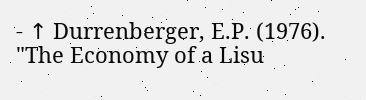- ↑ Durrenberger, E.P. (1976). "The Economy of a Lisu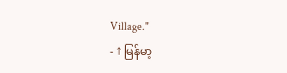Village."
- ↑ မြန်မာ့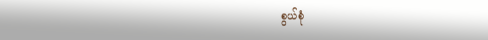စွယ်စုံ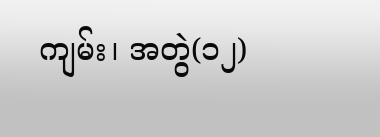ကျမ်း၊ အတွဲ(၁၂)